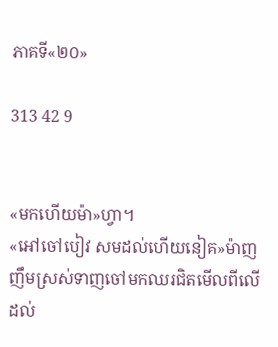ភាគទី«២០»

313 42 9


«មកហើយម៉ា»ហ្វា។
«អៅចៅបៀវ សមដល់ហើយនៀគ»ម៉ាញញឹមស្រស់ទាញចៅមកឈរជិតមើលពីលើដល់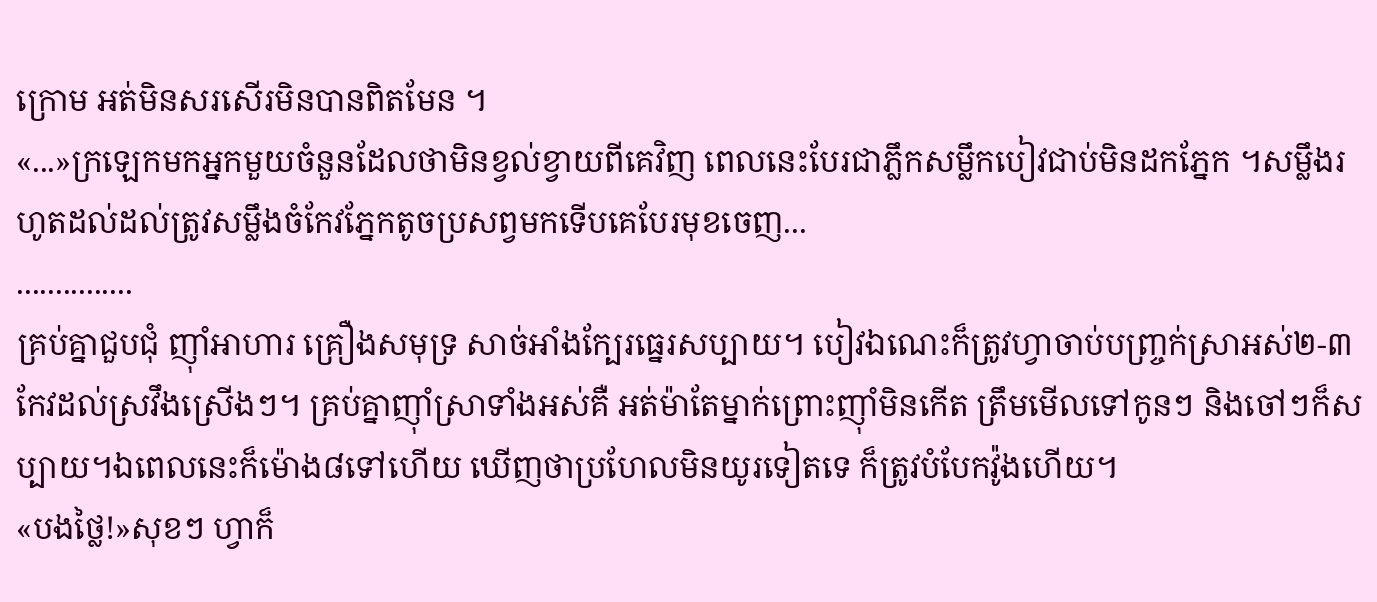ក្រោម អត់មិនសរសើរមិនបានពិតមែន ។
«...»ក្រឡេកមកអ្នកមួយចំនួនដែលថាមិនខ្វល់ខ្វាយពីគេវិញ ពេលនេះបែរជាភ្លឹកសម្លឹកបៀវជាប់មិនដកភ្នែក ។សម្លឹងរហូតដល់ដល់ត្រូវសម្លឹងចំកែវភ្នែកតូចប្រសព្វមកទើបគេបែរមុខចេញ...
...............
គ្រប់គ្នាជួបជុំ ញុាំអាហារ គ្រឿងសមុទ្រ សាច់អាំងក្បែរធ្នេរសប្បាយ។ បៀវឯណេះក៏ត្រូវហ្វាចាប់បញ្រ្ចក់ស្រាអស់២-៣កែវដល់ស្រវឹងស្រើងៗ។ គ្រប់គ្នាញុាំស្រាទាំងអស់គឺ អត់ម៉ាតែម្នាក់ព្រោះញុាំមិនកើត ត្រឹមមើលទៅកូនៗ និងចៅៗក៏សប្បាយ។ឯពេលនេះក៏ម៉ោង៨ទៅហើយ ឃើញថាប្រហែលមិនយូរទៀតទេ ក៏ត្រូវបំបែកវ៉ូងហើយ។
«បងថ្លៃ!»សុខៗ ហ្វាក៏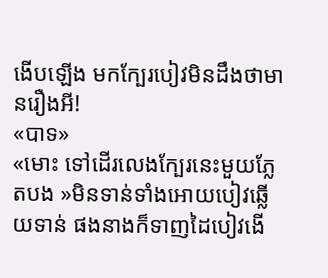ងើបឡើង មកក្បែរបៀវមិនដឹងថាមានរឿងអី!
«បាទ»
«មោះ ទៅដើរលេងក្បែរនេះមួយភ្លែតបង »មិនទាន់ទាំងអោយបៀវឆ្លើយទាន់ ផងនាងក៏ទាញដៃបៀវងើ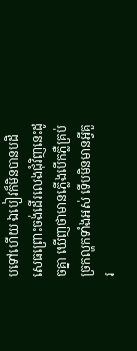បទៅហើយ ឯបៀវក៏មិនបានបដិសេធព្រោះចង់ដើរលេងជុំវិញនេះដូចគ្នា ឃើញថាមានភ្លើងបើកភ្លឺគ្រប់ច្រកល្ហកទាំងអស់ ទើបមិនមានអ្វីគួរ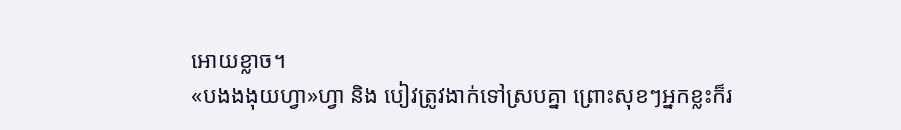អោយខ្លាច។
«បងងងុយហ្វា»ហ្វា និង បៀវត្រូវងាក់ទៅស្របគ្នា ព្រោះសុខៗអ្នកខ្លះក៏រ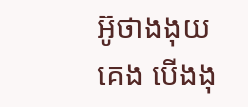អ៊ូថាងងុយគេង បើងងុ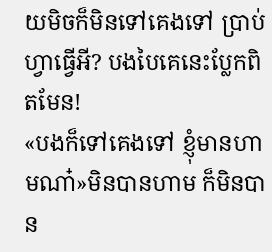យមិចក៏មិនទៅគេងទៅ ប្រាប់ហ្វាធ្វើអី? បងបៃគេនេះប្លែកពិតមែន!
«បងក៏ទៅគេងទៅ ខ្ញុំមានហាមណា៎»មិនបានហាម ក៏មិនបាន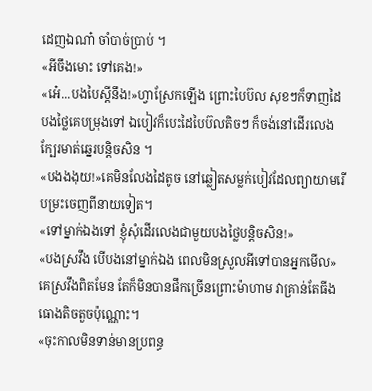ដេញឯណា៎ ចាំបាច់ប្រាប់ ។
«អីចឹងមោះ ទៅគេង!»
«អ៎េ...បងបៃស្តីនឹង!»ហ្វាស្រែកឡើង ព្រោះបៃប៊ល សុខៗក៏ទាញដៃបងថ្លៃគេបម្រុងទៅ ឯបៀវក៏បេះដៃបៃប៊លតិចៗ ក៏ចង់នៅដើរលេងក្បែរមាត់ឆ្នេរបន្តិចសិន ។
«បងងងុយ!»គេមិនលែងដៃតូច នៅឆ្លៀតសម្លក់បៀវដែលព្យាយាមរើបម្រះចេញពីនាយទៀត។
«ទៅម្នាក់ឯងទៅ ខ្ញុំសុំដើរលេងជាមួយបងថ្លៃបន្តិចសិន!»
«បងស្រវឹង បើបងនៅម្នាក់ឯង ពេលមិនស្រួលអីទៅបានអ្នកមើល»គេស្រវឹងពិតមែន តែក៏មិនបានផឹកច្រើនព្រោះម៉ាហាម វាគ្រាន់តែធីងធោងតិចតួចប៉ុណ្ណោះ។
«ចុះកាលមិនទាន់មានប្រពន្ធ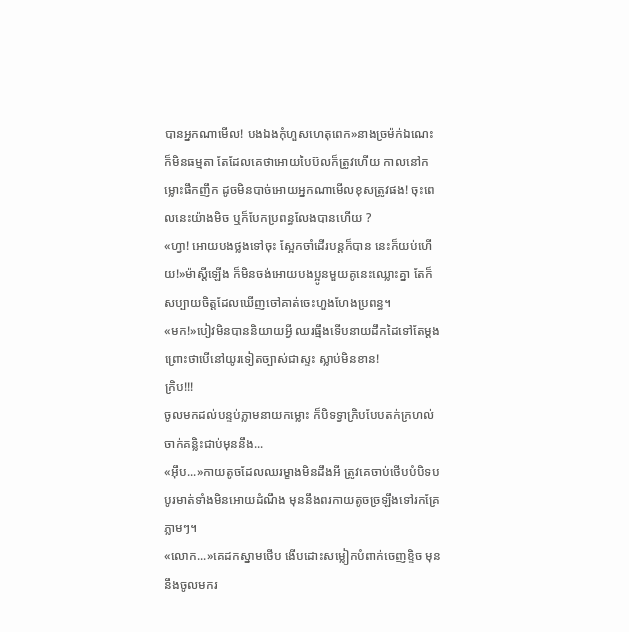បានអ្នកណាមើល! បងឯងកុំហួសហេតុពេក»នាងច្រម៉ក់ឯណេះក៏មិនធម្មតា តែដែលគេថាអោយបៃប៊លក៏ត្រូវហើយ កាលនៅកម្លោះផឹកញឹក ដូចមិនបាច់អោយអ្នកណាមើលខុសត្រូវផង! ចុះពេលនេះយ៉ាងមិច ឬក៏បែកប្រពន្ធលែងបានហើយ ?
«ហ្វា! អោយបងថ្លងទៅចុះ ស្អែកចាំដើរបន្តក៏បាន នេះក៏យប់ហើយ!»ម៉ាស្តីឡើង ក៏មិនចង់អោយបងប្អូនមួយគូនេះឈ្លោះគ្នា តែក៏សប្បាយចិត្តដែលឃើញចៅគាត់ចេះហួងហែងប្រពន្ធ។
«មក!»បៀវមិនបាននិយាយអ្វី ឈរធ្មឹងទើបនាយដឹកដៃទៅតែម្តង ព្រោះថាបើនៅយូរទៀតច្បាស់ជាស្ទះ ស្លាប់មិនខាន!
ក្រិប!!!
ចូលមកដល់បន្ទប់ភ្លាមនាយកម្លោះ ក៏បិទទ្វាក្រិបបែបតក់ក្រហល់ ចាក់គន្លិះជាប់មុននឹង...
«អ៊ឹប...»កាយតូចដែលឈរម្ខាងមិនដឹងអី ត្រូវគេចាប់ថើបបំបិទបបូរមាត់ទាំងមិនអោយដំណឹង មុននឹងពរកាយតូចច្រឡឹងទៅរកគ្រែភ្លាមៗ។
«លោក...»គេដកស្នាមថើប ងើបដោះសម្លៀកបំពាក់ចេញខ្ទិច មុននឹងចូលមករ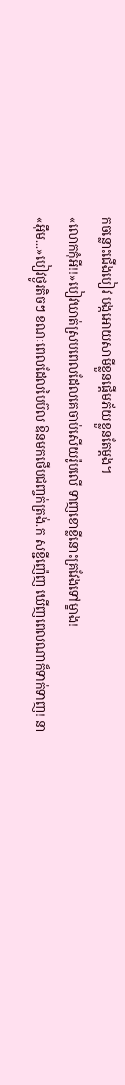កចន្លោះជើងបៀវ បង្កអោយសាមីខ្លួនផ្តើមភ័យខ្លួនតែម្តង។
«លោកកុំអី!!»បៀវឃាត់ស្របពេលដែលគេចាប់សើយរ៉ូបលើ ទាញខោខ្លីនោះគ្រវែងទៅម្ខាង!
«អ៊ឹម...»បៀវថ្ងូរតិចៗ ខណៈពេលដែលបៃប៊ល ឱនមកថើបជញ្ចក់ត្រង់.ក សខ្ជីញ៉េញ ឃើញពេលណាក៏ទាក់ទាញ! នា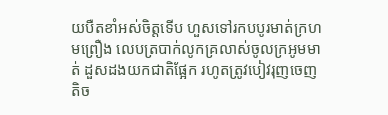យបឺតខាំអស់ចិត្តទើប ហួសទៅរកបបូរមាត់ក្រហមព្រឿង លេបត្របាក់លូកគ្រលាស់ចូលក្រអូមមាត់ ដួសដងយកជាតិផ្អែក រហូតត្រូវបៀវរុញចេញតិច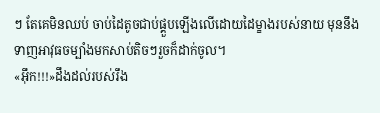ៗ តែគេមិនឈប់ ចាប់ដៃតូចជាប់ផ្គួបឡើងលើដោយដៃម្ខាងរបស់នាយ មុននឹងទាញអាវុធចម្បាំងមកសាប់តិចៗរួចក៏ដាក់ចូល។
«អ៊ឹក!!!»ដឹងដល់របស់រឹង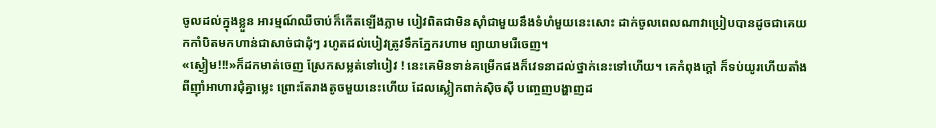ចូលដល់ក្នុងខ្លួន អារម្មណ៍ឈឺចាប់ក៏កើតឡើងភ្លាម បៀវពិតជាមិនសុាំជាមួយនឹងទំហំមួយនេះសោះ ដាក់ចូលពេលណាវាប្រៀបបានដូចជាគេយកកាំបិតមកហាន់ជាសាច់ជាដុំៗ រហូតដល់បៀវត្រូវទឹកភ្នែករហាម ព្យាយាមរើចេញ។
«ស្ងៀម!!!»ក៏ដកមាត់ចេញ ស្រែកសម្លត់ទៅបៀវ ! នេះគេមិនទាន់គម្រើកផងក៏វេទនាដល់ថ្នាក់នេះទៅហើយ។ គេកំពុងក្តៅ ក៏ទប់យូរហើយតាំងពីញុាំអាហារជុំគ្នាម្លេះ ព្រោះតែរាងតូចមួយនេះហើយ ដែលស្លៀកពាក់ស៊ិចស៊ី បញ្ចេញបង្ហាញដ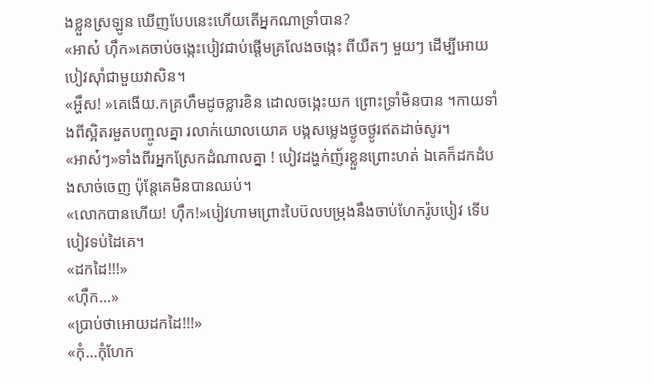ងខ្លួនស្រឡូន ឃើញបែបនេះហើយតើអ្នកណាទ្រាំបាន?
«អាស៎ ហ៊ឹក»គេចាប់ចង្កេះបៀវជាប់ផ្តើមគ្រលែងចង្កេះ ពីយឺតៗ មួយៗ ដើម្បីអោយបៀវសុាំជាមួយវាសិន។
«អ្ហឹស! »គេងើយ.កគ្រហឹមដូចខ្លារខិន ដោលចង្កេះយក ព្រោះទ្រាំមិនបាន ។កាយទាំងពីស្អិតរមួតបញ្ចូលគ្នា រលាក់យោលយោគ បង្កសម្លេងថ្ងូចថ្ងូរឥតដាច់សូរ។
«អាស៎ៗ»ទាំងពីរអ្នកស្រែកដំណាលគ្នា ! បៀវដង្ហក់ញ័រខ្លួនព្រោះហត់ ឯគេក៏ដកដំបងសាច់ចេញ ប៉ុន្តែគេមិនបានឈប់។
«លោកបានហើយ! ហ៊ឹក!»បៀវហាមព្រោះបៃប៊លបម្រុងនឹងចាប់ហែករ៉ូបបៀវ ទើបបៀវទប់ដៃគេ។
«ដកដៃ!!!»
«ហ៊ឹក...»
«ប្រាប់ថាអោយដកដៃ!!!»
«កុំ...កុំហែក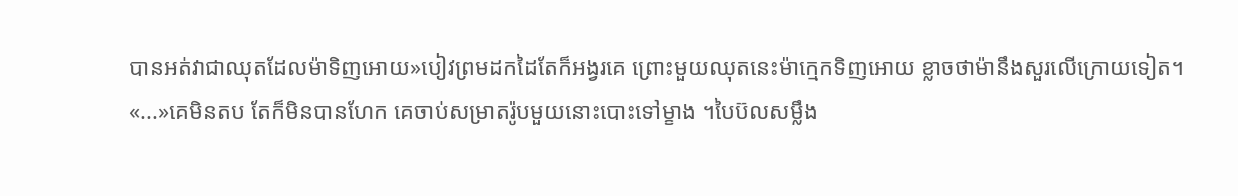បានអត់វាជាឈុតដែលម៉ាទិញអោយ»បៀវព្រមដកដៃតែក៏អង្វរគេ ព្រោះមួយឈុតនេះម៉ាក្មេកទិញអោយ ខ្លាចថាម៉ានឹងសួរលើក្រោយទៀត។
«...»គេមិនតប តែក៏មិនបានហែក គេចាប់សម្រាតរ៉ូបមួយនោះបោះទៅម្ខាង ។បៃប៊លសម្លឹង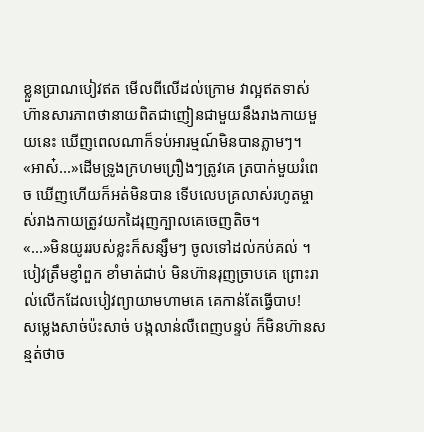ខ្លួនប្រាណបៀវឥត មើលពីលើដល់ក្រោម វាល្អឥតទាស់ ហ៊ានសារភាពថានាយពិតជាញៀនជាមួយនឹងរាងកាយមួយនេះ ឃើញពេលណាក៏ទប់អារម្មណ៍មិនបានភ្លាមៗ។
«អាស៎...»ដើមទ្រូងក្រហមព្រឿងៗត្រូវគេ ត្របាក់មួយរំពេច ឃើញហើយក៏អត់មិនបាន ទើបលេបគ្រលាស់រហូតម្ចាស់រាងកាយត្រូវយកដៃរុញក្បាលគេចេញតិច។
«...»មិនយូររបស់ខ្លះក៏សន្សឹមៗ ចូលទៅដល់កប់គល់ ។បៀវត្រឹមខ្ញាំពួក ខាំមាត់ជាប់ មិនហ៊ានរុញច្រាបគេ ព្រោះរាល់លើកដែលបៀវព្យាយាមហាមគេ គេកាន់តែធ្វើបាប!
សម្លេងសាច់ប៉ះសាច់ បង្កលាន់លឺពេញបន្ទប់ ក៏មិនហ៊ានសន្មត់ថាច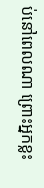ប់នៅពេលណា ព្រោះអ្នកខ្លះ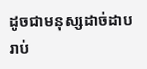ដូចជាមនុស្សដាច់ដាបរាប់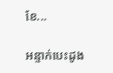ខែ...

អន្ទាក់បេះដូង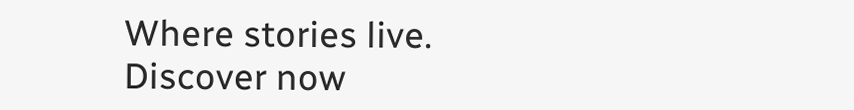Where stories live. Discover now